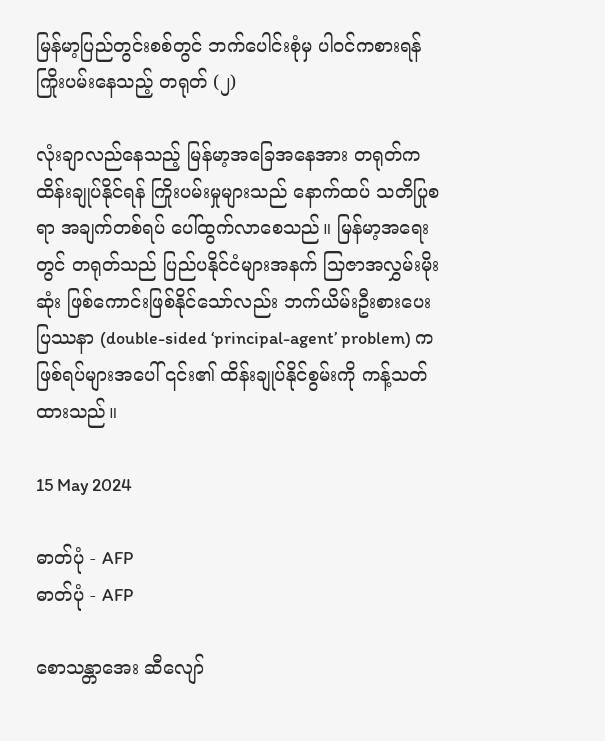မြန်မာ့ပြည်တွင်းစစ်တွင် ဘက်ပေါင်းစုံမှ ပါဝင်ကစားရန် ကြိုးပမ်းနေသည့် တရုတ် (၂)

လုံးချာလည်နေသည့် မြန်မာ့အခြေအနေအား တရုတ်က ထိန်းချုပ်နိုင်ရန် ကြိုးပမ်းမှုများသည် နောက်ထပ် သတိပြုစရာ အချက်တစ်ရပ် ပေါ်ထွက်လာစေသည်။ မြန်မာ့အရေးတွင် တရုတ်သည် ပြည်ပနိုင်ငံများအနက် သြဇာအလွှမ်းမိုးဆုံး ဖြစ်ကောင်းဖြစ်နိုင်သော်လည်း ဘက်ယိမ်းဦးစားပေး ပြဿနာ (double-sided ‘principal-agent’ problem) က ဖြစ်ရပ်များအပေါ် ၎င်း၏ ထိန်းချုပ်နိုင်စွမ်းကို ကန့်သတ်ထားသည်။

15 May 2024

ဓာတ်ပုံ - AFP
ဓာတ်ပုံ - AFP

စောသန္တာအေး ဆီလျော်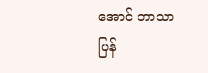အောင် ဘာသာပြန်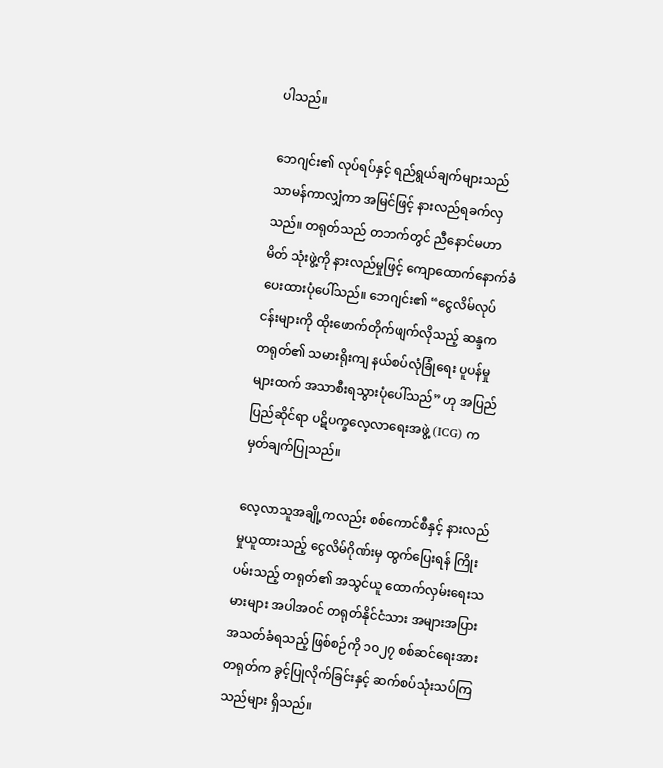ပါသည်။

ဘေဂျင်း၏ လုပ်ရပ်နှင့် ရည်ရွယ်ချက်များသည် သာမန်ကာလျှံကာ အမြင်ဖြင့် နားလည်ရခက်လှသည်။ တရုတ်သည် တဘက်တွင် ညီနောင်မဟာမိတ် သုံးဖွဲ့ကို နားလည်မှုဖြင့် ကျောထောက်နောက်ခံ ပေးထားပုံပေါ်သည်။ ဘေဂျင်း၏ “ငွေလိမ်လုပ်ငန်းများကို ထိုးဖောက်တိုက်ဖျက်လိုသည့် ဆန္ဒက တရုတ်၏ သမားရိုးကျ နယ်စပ်လုံခြုံရေး ပူပန်မှုများထက် အသာစီးရသွားပုံပေါ်သည်” ဟု အပြည်ပြည်ဆိုင်ရာ ပဋိပက္ခလေ့လာရေးအဖွဲ့ (ICG) က မှတ်ချက်ပြုသည်။

လေ့လာသူအချို့ကလည်း စစ်ကောင်စီနှင့် နားလည်မှုယူထားသည့် ငွေလိမ်ဂိုဏ်းမှ ထွက်ပြေးရန် ကြိုးပမ်းသည့် တရုတ်၏ အသွင်ယူ ထောက်လှမ်းရေးသမားများ အပါအဝင် တရုတ်နိုင်ငံသား အများအပြား အသတ်ခံရသည့် ဖြစ်စဉ်ကို ၁၀၂၇ စစ်ဆင်ရေးအား တရုတ်က ခွင့်ပြုလိုက်ခြင်းနှင့် ဆက်စပ်သုံးသပ်ကြသည်များ ရှိသည်။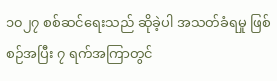၁၀၂၇ စစ်ဆင်ရေးသည် ဆိုခဲ့ပါ အသတ်ခံရမှု ဖြစ်စဉ်အပြီး ၇ ရက်အကြာတွင်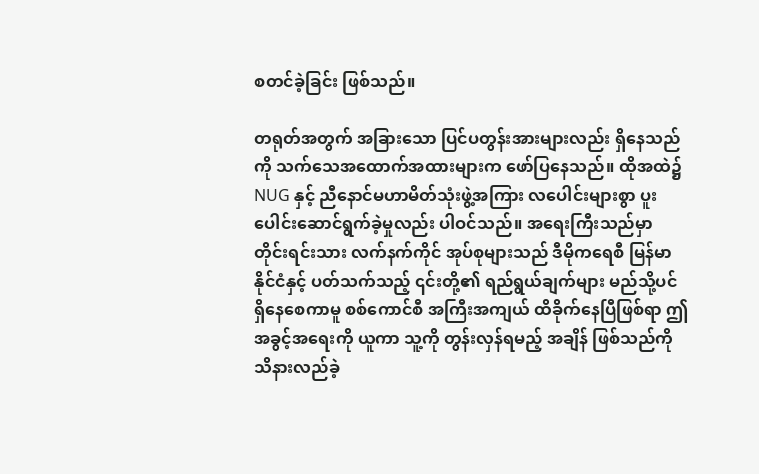စတင်ခဲ့ခြင်း ဖြစ်သည်။

တရုတ်အတွက် အခြားသော ပြင်ပတွန်းအားများလည်း ရှိနေသည်ကို သက်သေအထောက်အထားများက ဖော်ပြနေသည်။ ထိုအထဲ၌ NUG နှင့် ညီနောင်မဟာမိတ်သုံးဖွဲ့အကြား လပေါင်းများစွာ ပူးပေါင်းဆောင်ရွက်ခဲ့မှုလည်း ပါဝင်သည်။ အရေးကြီးသည်မှာ တိုင်းရင်းသား လက်နက်ကိုင် အုပ်စုများသည် ဒီမိုကရေစီ မြန်မာနိုင်ငံနှင့် ပတ်သက်သည့် ၎င်းတို့၏ ရည်ရွယ်ချက်များ မည်သို့ပင် ရှိနေစေကာမူ စစ်ကောင်စီ အကြီးအကျယ် ထိခိုက်နေပြီဖြစ်ရာ ဤအခွင့်အရေးကို ယူကာ သူ့ကို တွန်းလှန်ရမည့် အချိန် ဖြစ်သည်ကို သိနားလည်ခဲ့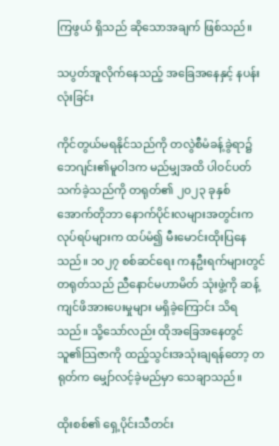ကြဖွယ် ရှိသည် ဆိုသောအချက် ဖြစ်သည်။

သပွတ်အူလိုက်နေသည့် အခြေအနေနှင့် နပန်းလုံးခြင်း

ကိုင်တွယ်မရနိုင်သည်ကို တလွဲစီမံခန့်ခွဲရာ၌ ဘေဂျင်း၏မူဝါဒက မည်မျှအထိ ပါဝင်ပတ်သက်ခဲ့သည်ကို တရုတ်၏ ၂၀၂၃ ခုနှစ် အောက်တိုဘာ နောက်ပိုင်းလများအတွင်းက လုပ်ရပ်များက ထပ်မံ၍ မီးမောင်းထိုးပြနေသည်။ ၁၀၂၇ စစ်ဆင်ရေး ကနဦးရက်များတွင် တရုတ်သည် ညီနောင်မဟာမိတ် သုံးဖွဲ့ကို ဆန့်ကျင်ဖိအားပေးမှုများ မရှိခဲ့ကြောင်း သိရသည်။ သို့သော်လည်း ထိုအခြေအနေတွင် သူ၏သြဇာကို ထည့်သွင်းအသုံးချရန်တော့ တရုတ်က မျှော်လင့်ခဲ့မည်မှာ သေချာသည်။

ထိုးစစ်၏ ရှေ့ပိုင်းသီတင်း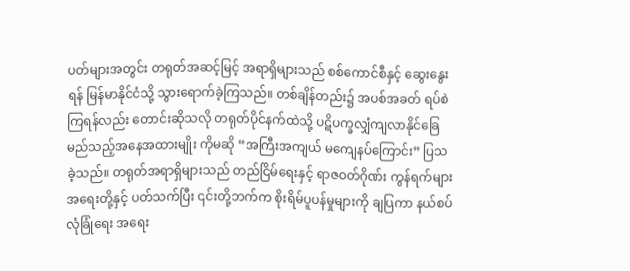ပတ်များအတွင်း တရုတ်အဆင့်မြင့် အရာရှိများသည် စစ်ကောင်စီနှင့် ဆွေးနွေးရန် မြန်မာနိုင်ငံသို့ သွားရောက်ခဲ့ကြသည်။ တစ်ချိန်တည်း၌ အပစ်အခတ် ရပ်စဲကြရန်လည်း တောင်းဆိုသလို တရုတ်ပိုင်နက်ထဲသို့ ပဋိပက္ခလျှံကျလာနိုင်ခြေ မည်သည့်အနေအထားမျိုး ကိုမဆို “အကြီးအကျယ် မကျေနပ်ကြောင်း” ပြသခဲ့သည်။ တရုတ်အရာရှိများသည် တည်ငြိမ်ရေးနှင့် ရာဇဝတ်ဂိုဏ်း ကွန်ရက်များ အရေးတို့နှင့် ပတ်သက်ပြီး ၎င်းတို့ဘက်က စိုးရိမ်ပူပန်မှုများကို ချပြကာ နယ်စပ်လုံခြုံရေး အရေး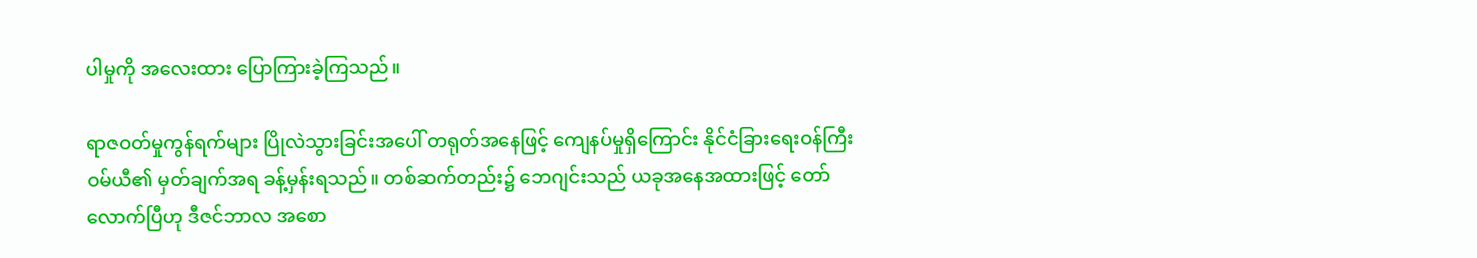ပါမှုကို အလေးထား ပြောကြားခဲ့ကြသည်။

ရာဇဝတ်မှုကွန်ရက်များ ပြိုလဲသွားခြင်းအပေါ် တရုတ်အနေဖြင့် ကျေနပ်မှုရှိကြောင်း နိုင်ငံခြားရေးဝန်ကြီး ဝမ်ယီ၏ မှတ်ချက်အရ ခန့်မှန်းရသည်။ တစ်ဆက်တည်း၌ ဘေဂျင်းသည် ယခုအနေအထားဖြင့် တော်လောက်ပြီဟု ဒီဇင်ဘာလ အစော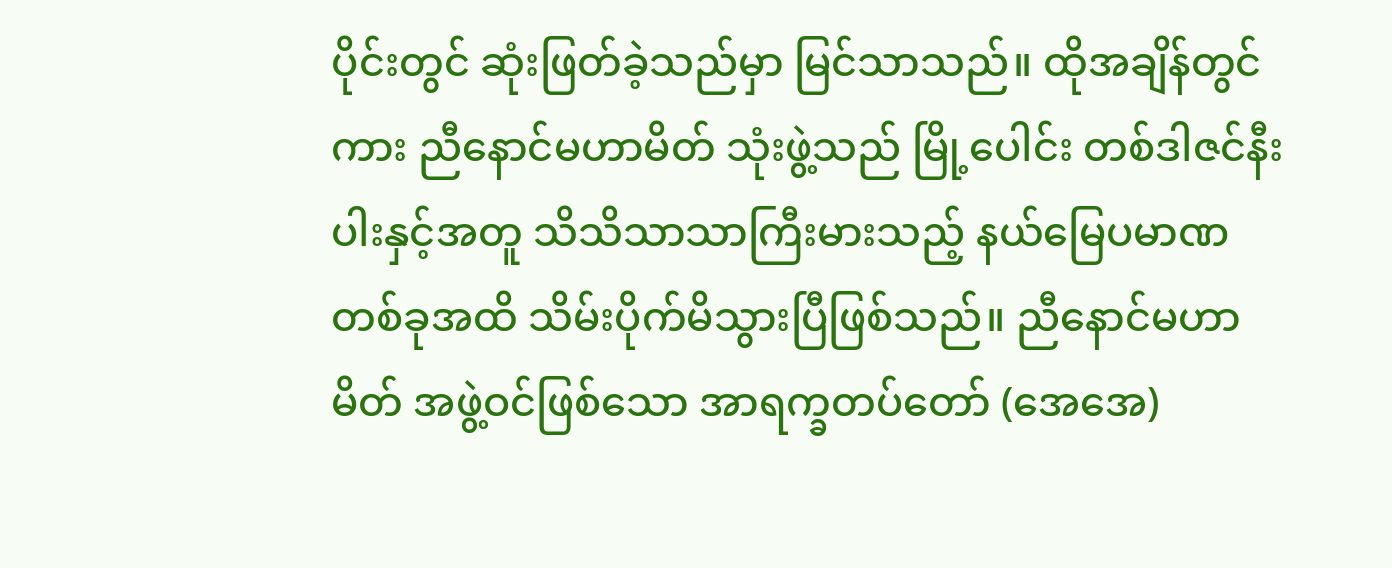ပိုင်းတွင် ဆုံးဖြတ်ခဲ့သည်မှာ မြင်သာသည်။ ထိုအချိန်တွင်ကား ညီနောင်မဟာမိတ် သုံးဖွဲ့သည် မြို့ပေါင်း တစ်ဒါဇင်နီးပါးနှင့်အတူ သိသိသာသာကြီးမားသည့် နယ်မြေပမာဏ တစ်ခုအထိ သိမ်းပိုက်မိသွားပြီဖြစ်သည်။ ညီနောင်မဟာမိတ် အဖွဲ့ဝင်ဖြစ်သော အာရက္ခတပ်တော် (အေအေ)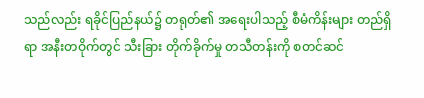သည်လည်း ရခိုင်ပြည်နယ်၌ တရုတ်၏ အရေးပါသည့် စီမံကိန်းများ တည်ရှိရာ အနီးတဝိုက်တွင် သီးခြား တိုက်ခိုက်မှု တသီတန်းကို စတင်ဆင်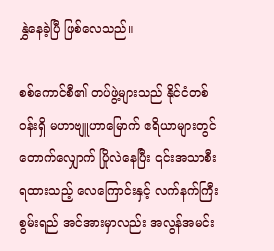နွှဲနေခဲ့ပြီ ဖြစ်လေသည်။

စစ်ကောင်စီ၏ တပ်ဖွဲ့များသည် နိုင်ငံတစ်ဝန်းရှိ မဟာဗျူဟာမြောက် ဧရိယာများတွင် တောက်လျှောက် ပြိုလဲနေပြီး ၎င်းအသာစီးရထားသည့် လေကြောင်းနှင့် လက်နက်ကြီးစွမ်းရည် အင်အားမှာလည်း အလွန်အမင်း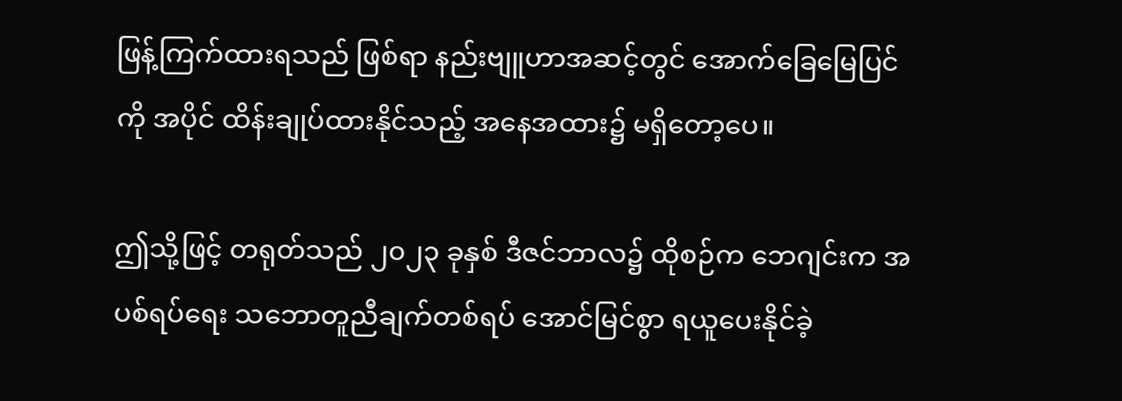ဖြန့်ကြက်ထားရသည် ဖြစ်ရာ နည်းဗျူဟာအဆင့်တွင် အောက်ခြေမြေပြင်ကို အပိုင် ထိန်းချုပ်ထားနိုင်သည့် အနေအထား၌ မရှိတော့ပေ။

ဤသို့ဖြင့် တရုတ်သည် ၂၀၂၃ ခုနှစ် ဒီဇင်ဘာလ၌ ထိုစဉ်က ဘေဂျင်းက အပစ်ရပ်ရေး သဘောတူညီချက်တစ်ရပ် အောင်မြင်စွာ ရယူပေးနိုင်ခဲ့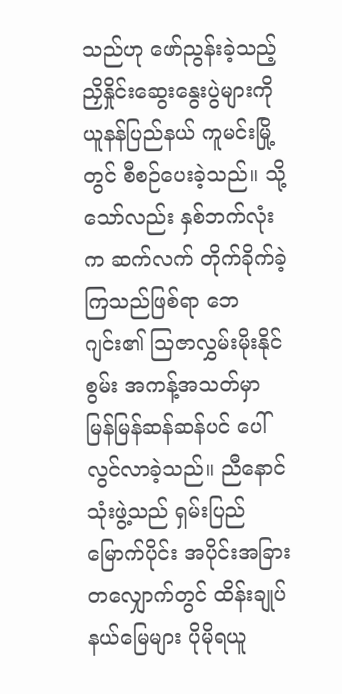သည်ဟု ဖော်ညွန်းခဲ့သည့် ညှိနှိုင်းဆွေးနွေးပွဲများကို ယူနန်ပြည်နယ် ကူမင်းမြို့တွင် စီစဉ်ပေးခဲ့သည်။ သို့သော်လည်း နှစ်ဘက်လုံးက ဆက်လက် တိုက်ခိုက်ခဲ့ကြသည်ဖြစ်ရာ ဘေဂျင်း၏ သြဇာလွှမ်းမိုးနိုင်စွမ်း အကန့်အသတ်မှာ မြန်မြန်ဆန်ဆန်ပင် ပေါ်လွင်လာခဲ့သည်။ ညီနောင်သုံးဖွဲ့သည် ရှမ်းပြည်မြောက်ပိုင်း အပိုင်းအခြားတလျှောက်တွင် ထိန်းချုပ်နယ်မြေများ ပိုမိုရယူ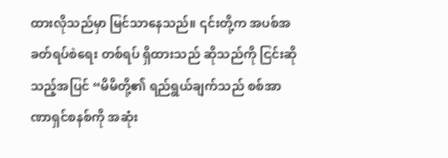ထားလိုသည်မှာ မြင်သာနေသည်။ ၎င်းတို့က အပစ်အခတ်ရပ်စဲရေး တစ်ရပ် ရှိထားသည် ဆိုသည်ကို ငြင်းဆိုသည့်အပြင် “မိမိတို့၏ ရည်ရွယ်ချက်သည် စစ်အာဏာရှင်စနစ်ကို အဆုံး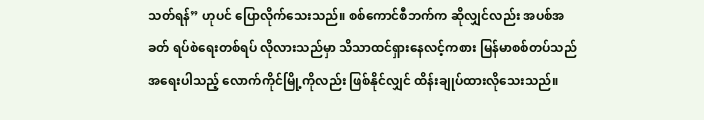သတ်ရန်” ဟုပင် ပြောလိုက်သေးသည်။ စစ်ကောင်စီဘက်က ဆိုလျှင်လည်း အပစ်အခတ် ရပ်စဲရေးတစ်ရပ် လိုလားသည်မှာ သိသာထင်ရှားနေလင့်ကစား မြန်မာစစ်တပ်သည် အရေးပါသည့် လောက်ကိုင်မြို့ကိုလည်း ဖြစ်နိုင်လျှင် ထိန်းချုပ်ထားလိုသေးသည်။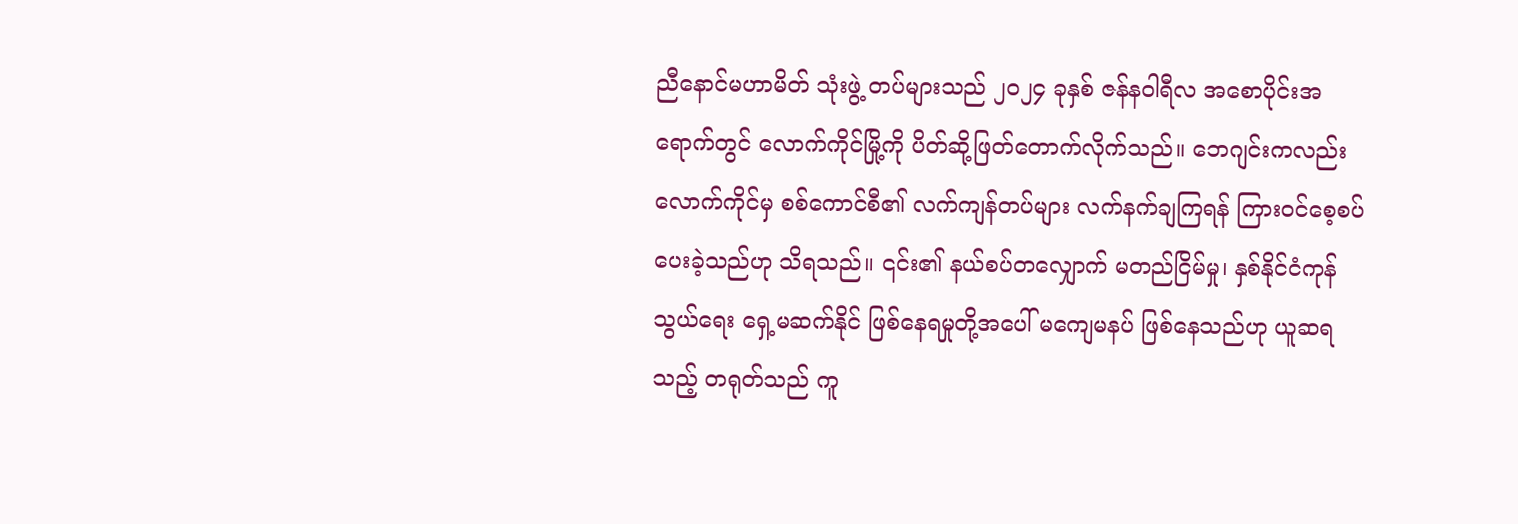ညီနောင်မဟာမိတ် သုံးဖွဲ့ တပ်များသည် ၂၀၂၄ ခုနှစ် ဇန်နဝါရီလ အစောပိုင်းအရောက်တွင် လောက်ကိုင်မြို့ကို ပိတ်ဆို့ဖြတ်တောက်လိုက်သည်။ ဘေဂျင်းကလည်း လောက်ကိုင်မှ စစ်ကောင်စီ၏ လက်ကျန်တပ်များ လက်နက်ချကြရန် ကြားဝင်စေ့စပ်ပေးခဲ့သည်ဟု သိရသည်။ ၎င်း၏ နယ်စပ်တလျှောက် မတည်ငြိမ်မှု၊ နှစ်နိုင်ငံကုန်သွယ်ရေး ရှေ့မဆက်နိုင် ဖြစ်နေရမှုတို့အပေါ် မကျေမနပ် ဖြစ်နေသည်ဟု ယူဆရသည့် တရုတ်သည် ကူ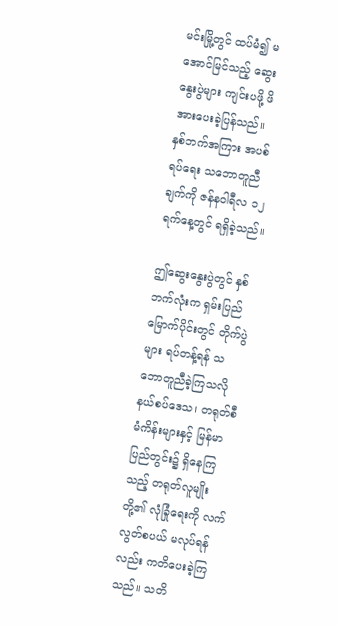မင်းမြို့တွင် ထပ်မံ၍ မအောင်မြင်သည့် ဆွေးနွေးပွဲများ ကျင်းပဖို့ ဖိအားပေးခဲ့ပြန်သည်။ နှစ်ဘက်အကြား အပစ်ရပ်ရေး သဘောတူညီချက်ကို ဇန်နဝါရီလ ၁၂ ရက်နေ့တွင် ရရှိခဲ့သည်။

ဤဆွေးနွေးပွဲတွင် နှစ်ဘက်လုံးက ရှမ်းပြည်မြောက်ပိုင်းတွင် တိုက်ပွဲများ ရပ်တန့်ရန် သဘောတူညီခဲ့ကြသလို နယ်စပ်ဒေသ၊ တရုတ်စီမံကိန်းများနှင့် မြန်မာပြည်တွင်း၌ ရှိနေကြသည့် တရုတ်လူမျိုးတို့၏ လုံခြုံရေးကို လက်လွတ်စပယ် မလုပ်ရန်လည်း ကတိပေးခဲ့ကြသည်။ သတိ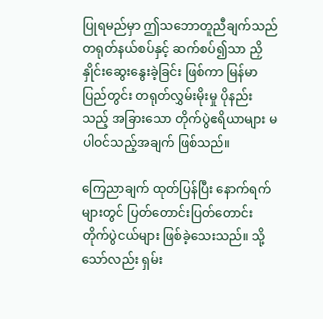ပြုရမည်မှာ ဤသဘောတူညီချက်သည် တရုတ်နယ်စပ်နှင့် ဆက်စပ်၍သာ ညှိနှိုင်းဆွေးနွေးခဲ့ခြင်း ဖြစ်ကာ မြန်မာပြည်တွင်း တရုတ်လွှမ်းမိုးမှု ပိုနည်းသည့် အခြားသော တိုက်ပွဲဧရိယာများ မပါဝင်သည့်အချက် ဖြစ်သည်။

ကြေညာချက် ထုတ်ပြန်ပြီး နောက်ရက်များတွင် ပြတ်တောင်းပြတ်တောင်း တိုက်ပွဲငယ်များ ဖြစ်ခဲ့သေးသည်။ သို့သော်လည်း ရှမ်း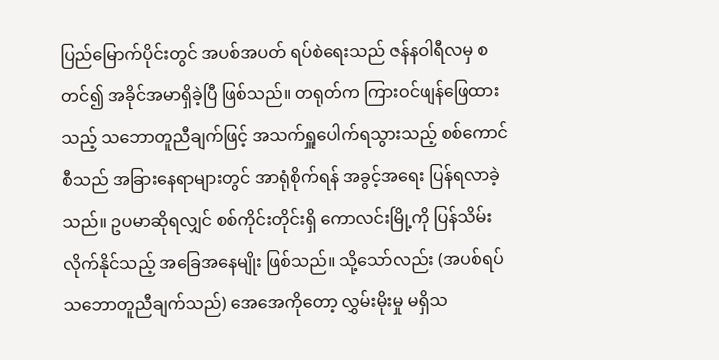ပြည်မြောက်ပိုင်းတွင် အပစ်အပတ် ရပ်စဲရေးသည် ဇန်နဝါရီလမှ စတင်၍ အခိုင်အမာရှိခဲ့ပြီ ဖြစ်သည်။ တရုတ်က ကြားဝင်ဖျန်ဖြေထားသည့် သဘောတူညီချက်ဖြင့် အသက်ရှူပေါက်ရသွားသည့် စစ်ကောင်စီသည် အခြားနေရာများတွင် အာရုံစိုက်ရန် အခွင့်အရေး ပြန်ရလာခဲ့သည်။ ဥပမာဆိုရလျှင် စစ်ကိုင်းတိုင်းရှိ ကောလင်းမြို့ကို ပြန်သိမ်းလိုက်နိုင်သည့် အခြေအနေမျိုး ဖြစ်သည်။ သို့သော်လည်း (အပစ်ရပ် သဘောတူညီချက်သည်) အေအေကိုတော့ လွှမ်းမိုးမှု မရှိသ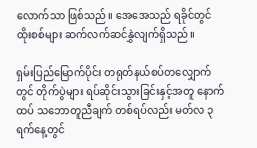လောက်သာ ဖြစ်သည်။ အေအေသည် ရခိုင်တွင် ထိုးစစ်များ ဆက်လက်ဆင်နွှဲလျက်ရှိသည်။

ရှမ်းပြည်မြောက်ပိုင်း တရုတ်နယ်စပ်တလျှောက်တွင် တိုက်ပွဲများ ရပ်ဆိုင်းသွားခြင်းနှင့်အတူ နောက်ထပ် သဘောတူညီချက် တစ်ရပ်လည်း မတ်လ ၃ ရက်နေ့တွင်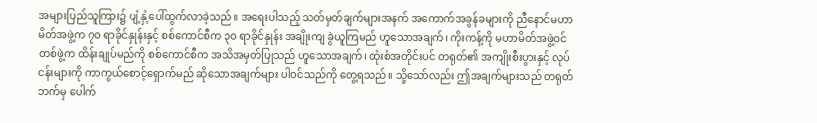အများပြည်သူကြား၌ ပျံ့နှံ့ပေါ်ထွက်လာခဲ့သည်။ အရေးပါသည့် သတ်မှတ်ချက်များအနက် အကောက်အခွန်ခများကို ညီနောင်မဟာမိတ်အဖွဲ့က ၇၀ ရာခိုင်နှုန်းနှင့် စစ်ကောင်စီက ၃၀ ရာခိုင်နှုန်း အချိုးကျ ခွဲယူကြမည် ဟူသောအချက်၊ ကိုးကန့်ကို မဟာမိတ်အဖွဲ့ဝင် တစ်ဖွဲ့က ထိန်းချုပ်မည်ကို စစ်ကောင်စီက အသိအမှတ်ပြုသည် ဟူသောအချက်၊ ထုံးစံအတိုင်းပင် တရုတ်၏ အကျိုးစီးပွားနှင့် လုပ်ငန်းများကို ကာကွယ်စောင့်ရှောက်မည် ဆိုသောအချက်များ ပါဝင်သည်ကို တွေ့ရသည်။ သို့သော်လည်း ဤအချက်များသည် တရုတ်ဘက်မှ ပေါက်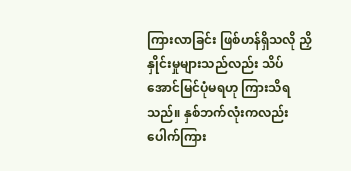ကြားလာခြင်း ဖြစ်ဟန်ရှိသလို ညှိနှိုင်းမှုများသည်လည်း သိပ်အောင်မြင်ပုံမရဟု ကြားသိရသည်။ နှစ်ဘက်လုံးကလည်း ပေါက်ကြား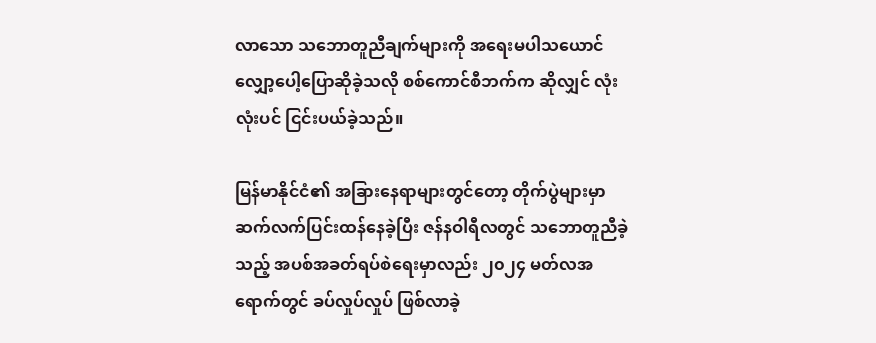လာသော သဘောတူညီချက်များကို အရေးမပါသယောင် လျှော့ပေါ့ပြောဆိုခဲ့သလို စစ်ကောင်စီဘက်က ဆိုလျှင် လုံးလုံးပင် ငြင်းပယ်ခဲ့သည်။

မြန်မာနိုင်ငံ၏ အခြားနေရာများတွင်တော့ တိုက်ပွဲများမှာ ဆက်လက်ပြင်းထန်နေခဲ့ပြီး ဇန်နဝါရီလတွင် သဘောတူညီခဲ့သည့် အပစ်အခတ်ရပ်စဲရေးမှာလည်း ၂၀၂၄ မတ်လအရောက်တွင် ခပ်လှုပ်လှုပ် ဖြစ်လာခဲ့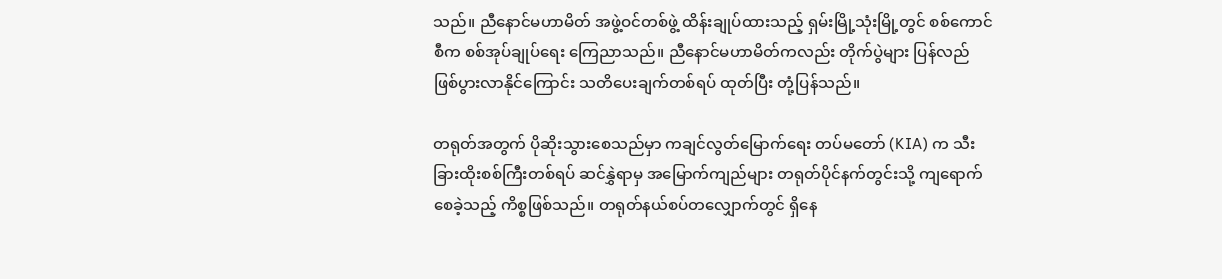သည်။ ညီနောင်မဟာမိတ် အဖွဲ့ဝင်တစ်ဖွဲ့ ထိန်းချုပ်ထားသည့် ရှမ်းမြို့သုံးမြို့တွင် စစ်ကောင်စီက စစ်အုပ်ချုပ်ရေး ကြေညာသည်။ ညီနောင်မဟာမိတ်ကလည်း တိုက်ပွဲများ ပြန်လည်ဖြစ်ပွားလာနိုင်ကြောင်း သတိပေးချက်တစ်ရပ် ထုတ်ပြီး တုံ့ပြန်သည်။

တရုတ်အတွက် ပိုဆိုးသွားစေသည်မှာ ကချင်လွတ်မြောက်ရေး တပ်မတော် (KIA) က သီးခြားထိုးစစ်ကြီးတစ်ရပ် ဆင်နွှဲရာမှ အမြောက်ကျည်များ တရုတ်ပိုင်နက်တွင်းသို့ ကျရောက်စေခဲ့သည့် ကိစ္စဖြစ်သည်။ တရုတ်နယ်စပ်တလျှောက်တွင် ရှိနေ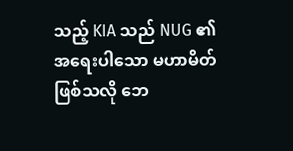သည့် KIA သည် NUG ၏ အရေးပါသော မဟာမိတ်ဖြစ်သလို ဘေ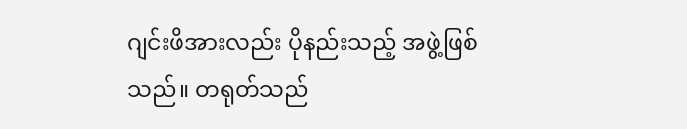ဂျင်းဖိအားလည်း ပိုနည်းသည့် အဖွဲ့ဖြစ်သည်။ တရုတ်သည်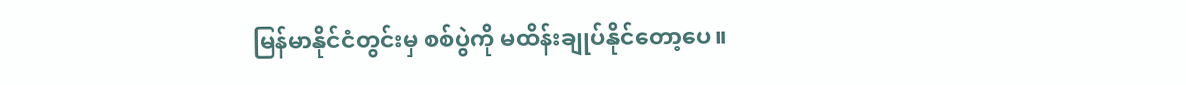မြန်မာနိုင်ငံတွင်းမှ စစ်ပွဲကို မထိန်းချုပ်နိုင်တော့ပေ။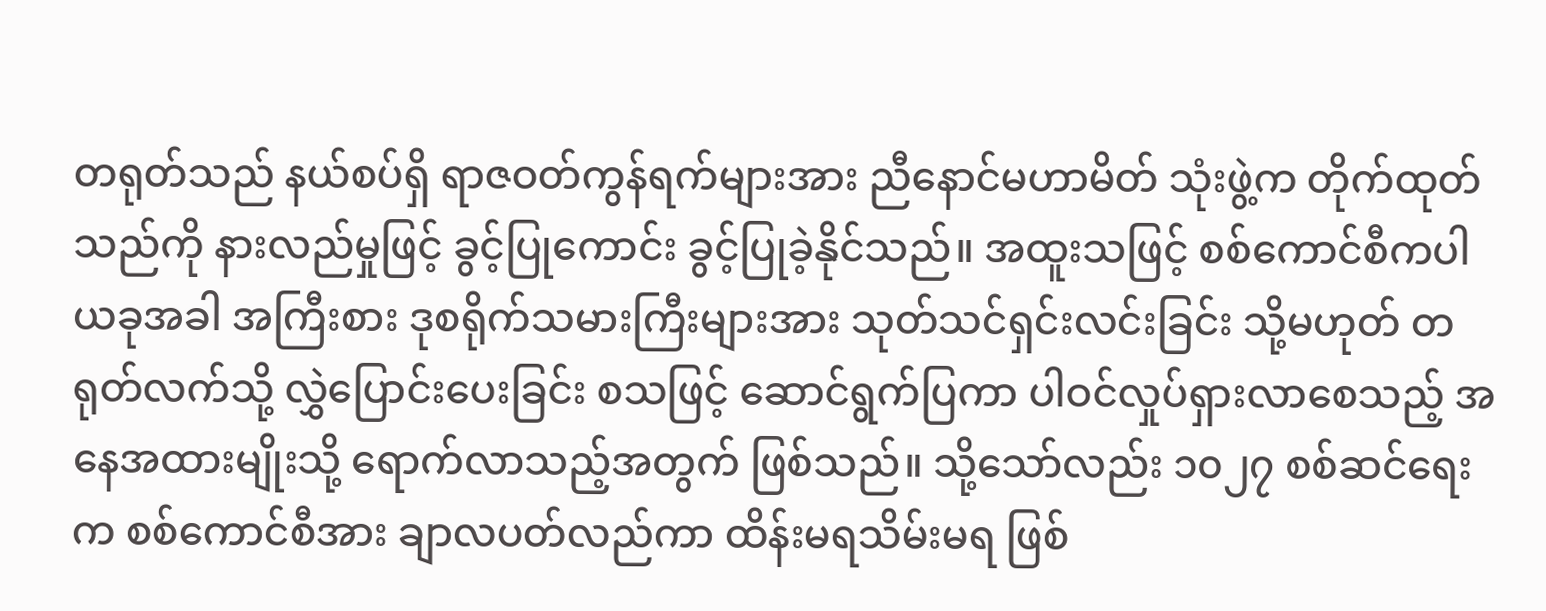တရုတ်သည် နယ်စပ်ရှိ ရာဇဝတ်ကွန်ရက်များအား ညီနောင်မဟာမိတ် သုံးဖွဲ့က တိုက်ထုတ်သည်ကို နားလည်မှုဖြင့် ခွင့်ပြုကောင်း ခွင့်ပြုခဲ့နိုင်သည်။ အထူးသဖြင့် စစ်ကောင်စီကပါ ယခုအခါ အကြီးစား ဒုစရိုက်သမားကြီးများအား သုတ်သင်ရှင်းလင်းခြင်း သို့မဟုတ် တရုတ်လက်သို့ လွှဲပြောင်းပေးခြင်း စသဖြင့် ဆောင်ရွက်ပြကာ ပါဝင်လှုပ်ရှားလာစေသည့် အနေအထားမျိုးသို့ ရောက်လာသည့်အတွက် ဖြစ်သည်။ သို့သော်လည်း ၁၀၂၇ စစ်ဆင်ရေးက စစ်ကောင်စီအား ချာလပတ်လည်ကာ ထိန်းမရသိမ်းမရ ဖြစ်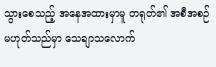သွားစေသည့် အနေအထားမှာမူ တရုတ်၏ အစီအစဉ်မဟုတ်သည်မှာ သေချာသလောက်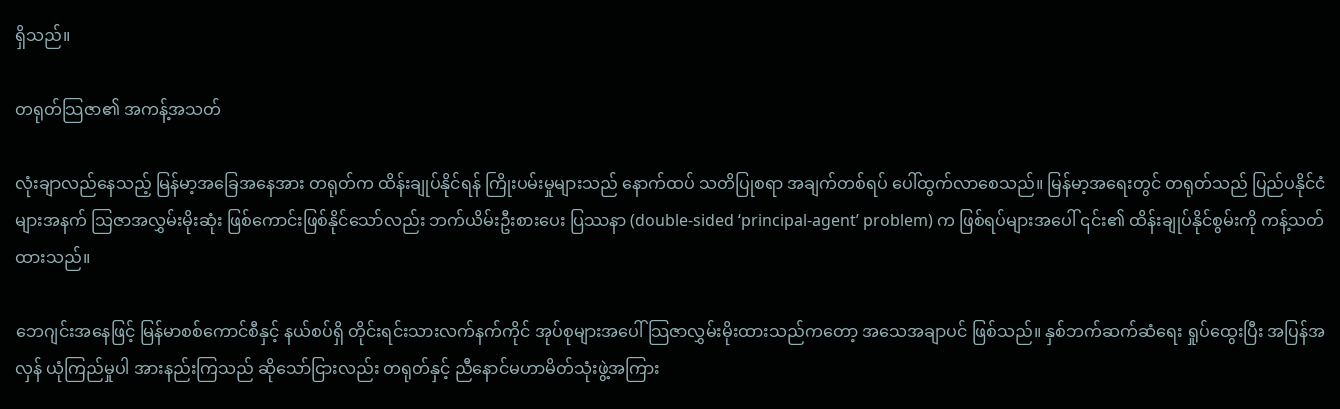ရှိသည်။

တရုတ်သြဇာ၏ အကန့်အသတ်

လုံးချာလည်နေသည့် မြန်မာ့အခြေအနေအား တရုတ်က ထိန်းချုပ်နိုင်ရန် ကြိုးပမ်းမှုများသည် နောက်ထပ် သတိပြုစရာ အချက်တစ်ရပ် ပေါ်ထွက်လာစေသည်။ မြန်မာ့အရေးတွင် တရုတ်သည် ပြည်ပနိုင်ငံများအနက် သြဇာအလွှမ်းမိုးဆုံး ဖြစ်ကောင်းဖြစ်နိုင်သော်လည်း ဘက်ယိမ်းဦးစားပေး ပြဿနာ (double-sided ‘principal-agent’ problem) က ဖြစ်ရပ်များအပေါ် ၎င်း၏ ထိန်းချုပ်နိုင်စွမ်းကို ကန့်သတ်ထားသည်။

ဘေဂျင်းအနေဖြင့် မြန်မာစစ်ကောင်စီနှင့် နယ်စပ်ရှိ တိုင်းရင်းသားလက်နက်ကိုင် အုပ်စုများအပေါ် သြဇာလွှမ်းမိုးထားသည်ကတော့ အသေအချာပင် ဖြစ်သည်။ နှစ်ဘက်ဆက်ဆံရေး ရှုပ်ထွေးပြီး အပြန်အလှန် ယုံကြည်မှုပါ အားနည်းကြသည် ဆိုသော်ငြားလည်း တရုတ်နှင့် ညီနောင်မဟာမိတ်သုံးဖွဲ့အကြား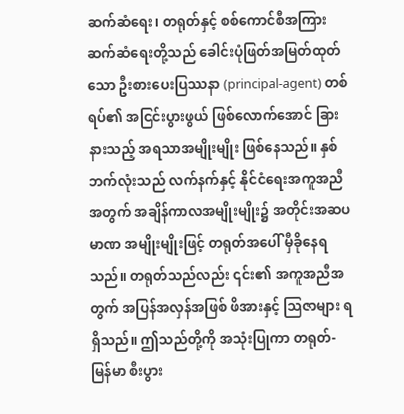ဆက်ဆံရေး၊ တရုတ်နှင့် စစ်ကောင်စီအကြား ဆက်ဆံရေးတို့သည် ခေါင်းပုံဖြတ်အမြတ်ထုတ်သော ဦးစားပေးပြဿနာ (principal-agent) တစ်ရပ်၏ အငြင်းပွားဖွယ် ဖြစ်လောက်အောင် ခြားနားသည့် အရသာအမျိုးမျိုး ဖြစ်နေသည်။ နှစ်ဘက်လုံးသည် လက်နက်နှင့် နိုင်ငံရေးအကူအညီအတွက် အချိန်ကာလအမျိုးမျိုး၌ အတိုင်းအဆပမာဏ အမျိုးမျိုးဖြင့် တရုတ်အပေါ် မှီခိုနေရသည်။ တရုတ်သည်လည်း ၎င်း၏ အကူအညီအတွက် အပြန်အလှန်အဖြစ် ဖိအားနှင့် သြဇာများ ရရှိသည်။ ဤသည်တို့ကို အသုံးပြုကာ တရုတ်-မြန်မာ စီးပွား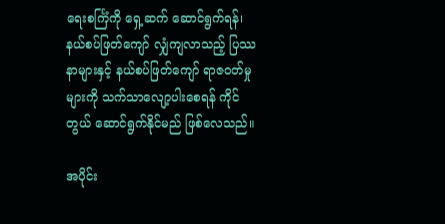ရေးစင်္ကြံကို ရှေ့ဆက် ဆောင်ရွက်ရန်၊ နယ်စပ်ဖြတ်ကျော် လျှံကျလာသည့် ပြဿနာများနှင့် နယ်စပ်ဖြတ်ကျော် ရာဇဝတ်မှုများကို သက်သာလျော့ပါးစေရန် ကိုင်တွယ် ဆောင်ရွက်နိုင်မည် ဖြစ်လေသည်။

အပိုင်း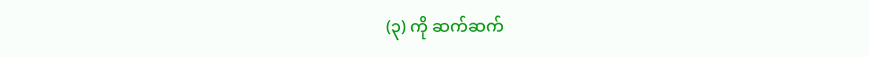(၃) ကို ဆက်ဆက်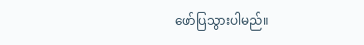ဖော်ပြသွားပါမည်။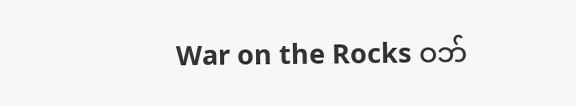War on the Rocks ဝဘ်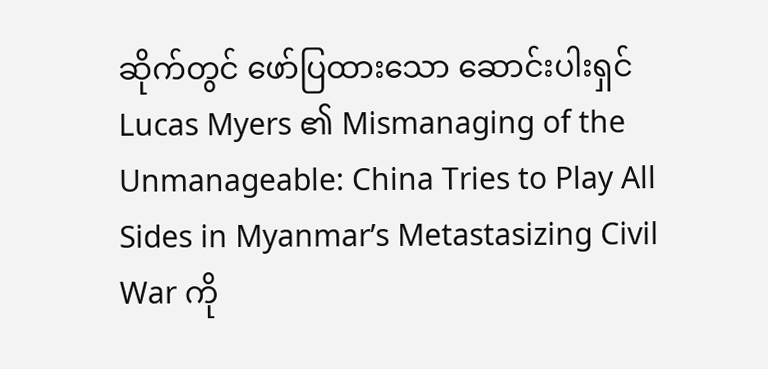ဆိုက်တွင် ဖော်ပြထားသော ဆောင်းပါးရှင် Lucas Myers ၏ Mismanaging of the Unmanageable: China Tries to Play All Sides in Myanmar’s Metastasizing Civil War ကို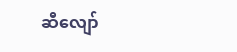ဆီလျော်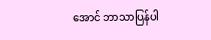အောင် ဘာသာပြန်ပါ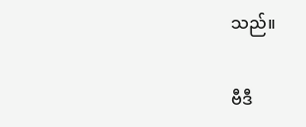သည်။

ဗီဒီ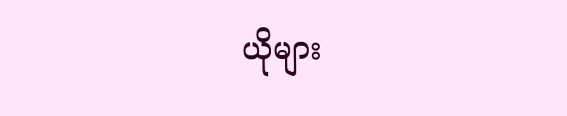ယိုများ